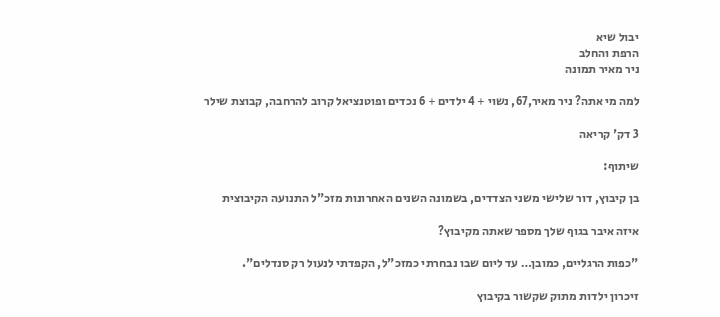יבול שיא
הרפת והחלב
ניר מאיר תמונה

למה מי אתה? ניר מאיר,67, נשוי + 4 ילדים + 6 נכדים ופוטנציאל קרוב להרחבה, קבוצת שילר

3 דק' קריאה

שיתוף:

בן קיבוץ, דור שלישי משני הצדדים, בשמונה השנים האחרונות מזכ"ל התנועה הקיבוצית

איזה איבר בגוף שלך מספר שאתה מקיבוץ?

"כפות הרגליים, כמובן… עד ליום שבו נבחרתי כמזכ"ל, הקפדתי לנעול רק סנדלים".

זיכרון ילדות מתוק שקשור בקיבוץ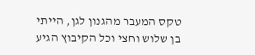טקס המעבר מהגנון לגן, הייתי בן שלוש וחצי וכל הקיבוץ הגיע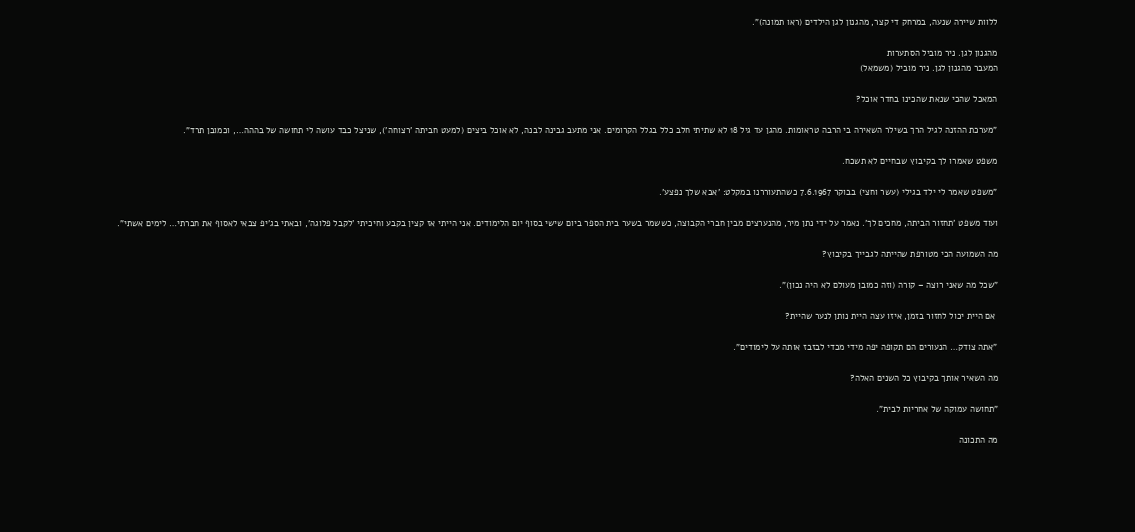ללוות שיירה שנעה, במרחק די קצר, מהגנון לגן הילדים (ראו תמונה)".

מהגנון לגן. ניר מוביל הסתערות
המעבר מהגנון לגן. ניר מוביל (משמאל)

המאכל שהכי שנאת שהכינו בחדר אוכל?

"מערכת ההזנה לגיל הרך בשילר השאירה בי הרבה טראומות. מהגן עד גיל 18 לא שתיתי חלב כלל בגלל הקרומים. אני מתעב גבינה לבנה, לא אוכל ביצים (למעט חביתה 'רצוחה'), שניצל כבד עושה לי תחושה של בההה…, וכמובן תרד".

משפט שאמרו לך בקיבוץ שבחיים לא תשכח.

"משפט שאמר לי ילד בגילי (עשר וחצי) בבוקר 7.6.1967 כשהתעוררנו במקלט: 'אבא שלך נפצע'.

ועוד משפט 'תחזור הביתה, מחכים לך'. נאמר על ידי נתן מיר, מהנערצים מבין חברי הקבוצה, כששמר בשער בית הספר ביום שישי בסוף יום הלימודים. אני הייתי אז קצין בקבע וחיכיתי 'לקבל פלוגה', ובאתי בג'יפ צבאי לאסוף את חברתי… לימים אשתי".

מה השמועה הכי מטורפת שהייתה לגבייך בקיבוץ?

"שכל מה שאני רוצה – קורה (וזה כמובן מעולם לא היה נכון)".

 אם היית יכול לחזור בזמן, איזו עצה היית נותן לנער שהיית?

"אתה צודק… הנעורים הם תקופה יפה מידי מכדי לבזבז אותה על לימודים".

מה השאיר אותך בקיבוץ כל השנים האלה?

"תחושה עמוקה של אחריות לבית".

מה התכונה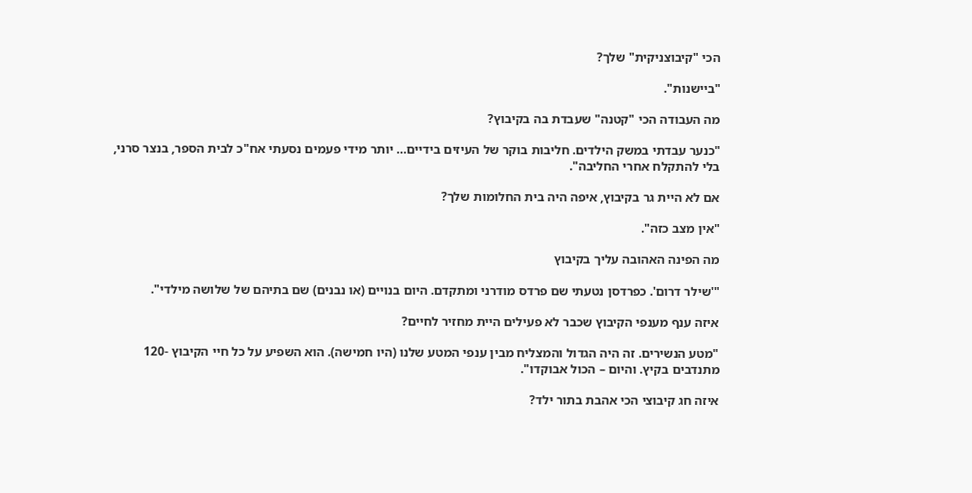הכי "קיבוצניקית" שלך?

"ביישנות".

מה העבודה הכי "קטנה" שעבדת בה בקיבוץ?

"כנער עבדתי במשק הילדים. חליבות בוקר של העיזים בידיים… יותר מידי פעמים נסעתי אח"כ לבית הספר, בנצר סרני, בלי להתקלח אחרי החליבה".

אם לא היית גר בקיבוץ, איפה היה בית החלומות שלך?

"אין מצב כזה".

מה הפינה האהובה עליך בקיבוץ

"'שילר דרום'. כפרדסן נטעתי שם פרדס מודרני ומתקדם. היום בנויים (או נבנים) שם בתיהם של שלושה מילדי".

איזה ענף מענפי הקיבוץ שכבר לא פעילים היית מחזיר לחיים?

"מטע הנשירים. זה היה הגדול והמצליח מבין ענפי המטע שלנו (היו חמישה). הוא השפיע על כל חיי הקיבוץ -120 מתנדבים בקיץ. והיום – הכול אבוקדו".

איזה חג קיבוצי הכי אהבת בתור ילד?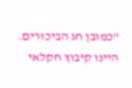"כמובן חג הביכורים. היינו קיבוץ חקלאי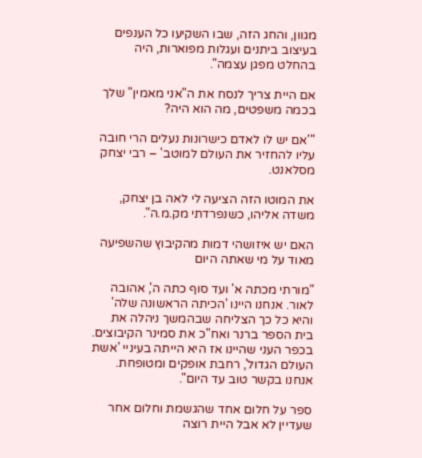מגוון, והחג הזה, שבו השקיעו כל הענפים בעיצוב ביתנים ועגלות מפוארות, היה בהחלט מפגן עצמה".

אם היית צריך לנסח את ה"אני מאמין" שלך בכמה משפטים, מה הוא היה?

"'אם יש לו לאדם כישרונות נעלים הרי חובה עליו להחזיר את העולם למוטב' – רבי יצחק מסלאנט.

את המוטו הזה הציעה לי לאה בן יצחק, משדה אליהו, כשנפרדתי מק.מ.ה".

האם יש איזושהי דמות מהקיבוץ שהשפיעה מאוד על מי שאתה היום

"מורתי מכתה א' ועד סוף כתה ה', אהובה לאור. אנחנו היינו 'הכיתה הראשונה שלה' והיא כל כך הצליחה שבהמשך ניהלה את בית הספר ברנר ואח"כ את סמינר הקיבוצים. בכפר העני שהיינו אז היא הייתה בעיניי 'אשת העולם הגדול', רחבת אופקים ומטופחת. אנחנו בקשר טוב עד היום".

ספר על חלום אחד שהגשמת וחלום אחר שעדיין לא אבל היית רוצה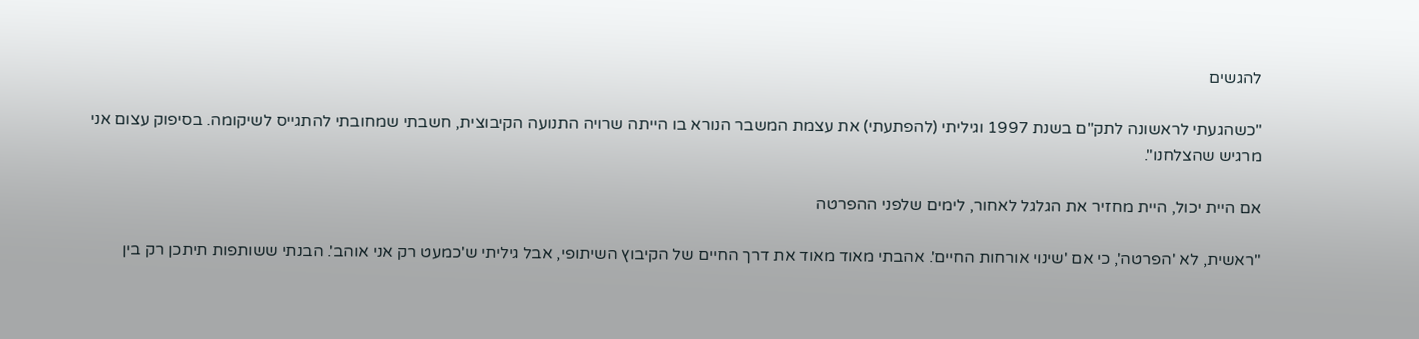להגשים

"כשהגעתי לראשונה לתק"ם בשנת 1997 וגיליתי (להפתעתי) את עצמת המשבר הנורא בו הייתה שרויה התנועה הקיבוצית, חשבתי שמחובתי להתגייס לשיקומה. בסיפוק עצום אני מרגיש שהצלחנו".

אם היית יכול, היית מחזיר את הגלגל לאחור, לימים שלפני ההפרטה

"ראשית, לא 'הפרטה', כי אם 'שינוי אורחות החיים'. אהבתי מאוד מאוד את דרך החיים של הקיבוץ השיתופי, אבל גיליתי ש'כמעט רק אני אוהב'. הבנתי ששותפות תיתכן רק בין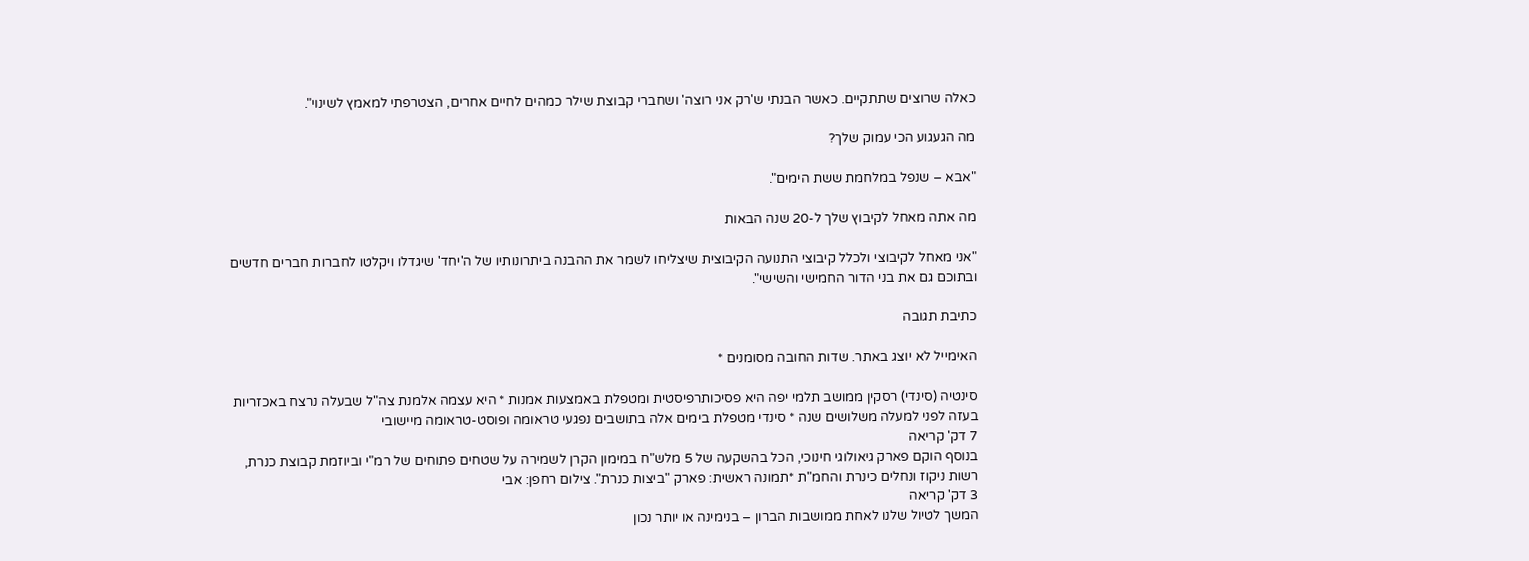כאלה שרוצים שתתקיים. כאשר הבנתי ש'רק אני רוצה' ושחברי קבוצת שילר כמהים לחיים אחרים, הצטרפתי למאמץ לשינוי".

מה הגעגוע הכי עמוק שלך?

"אבא – שנפל במלחמת ששת הימים".

מה אתה מאחל לקיבוץ שלך ל-20 שנה הבאות

"אני מאחל לקיבוצי ולכלל קיבוצי התנועה הקיבוצית שיצליחו לשמר את ההבנה ביתרונותיו של ה'יחד' שיגדלו ויקלטו לחברות חברים חדשים ובתוכם גם את בני הדור החמישי והשישי".

כתיבת תגובה

האימייל לא יוצג באתר. שדות החובה מסומנים *

סינטיה (סינדי) רסקין ממושב תלמי יפה היא פסיכותרפיסטית ומטפלת באמצעות אמנות * היא עצמה אלמנת צה"ל שבעלה נרצח באכזריות בעזה לפני למעלה משלושים שנה * סינדי מטפלת בימים אלה בתושבים נפגעי טראומה ופוסט-טראומה מיישובי
7 דק' קריאה
בנוסף הוקם פארק גיאולוגי חינוכי, הכל בהשקעה של 5 מלש"ח במימון הקרן לשמירה על שטחים פתוחים של רמ"י וביוזמת קבוצת כנרת, רשות ניקוז ונחלים כינרת והחמ"ת *תמונה ראשית: פארק "ביצות כנרת". צילום רחפן: אבי
3 דק' קריאה
המשך לטיול שלנו לאחת ממושבות הברון – בנימינה או יותר נכון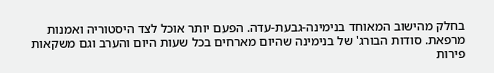בחלק מהישוב המאוחד בנימינה-גבעת-עדה. הפעם יותר אוכל לצד היסטוריה ואמנות מרפאת. סודות הבורג' של בנימינה שהיום מארחים בכל שעות היום והערב וגם משקאות פירות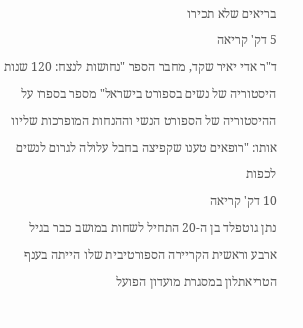בריאים שלא תכירו
5 דק' קריאה
ד"ר אדי יאיר שקד, מחבר הספר "נחושות לנצח: 120 שנות היסטוריה של נשים בספורט בישראל" מספר בספרו על ההיסטוריה של הספורט הנשי וההנחות המופרכות שליוו אותו: "רופאים טענו שקפיצה בחבל עלולה לגרום לנשים לכפות
10 דק' קריאה
נתן גוטפלד בן ה-20 התחיל לשחות במושב כבר בגיל ארבע וראשית הקריירה הספורטיבית שלו הייתה בענף הטריאתלון במסגרת מועדון הפועל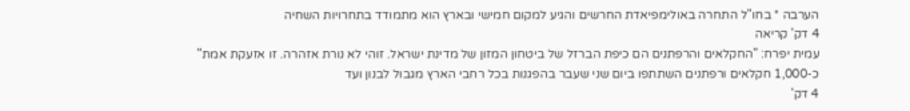הערבה * בחו"ל התחרה באולימפיאדת החרשים והגיע למקום חמישי ובארץ הוא מתמודד בתחרויות השחיה
4 דק' קריאה
עמית יפרח: "החקלאים והרפתנים הם כיפת הברזל של ביטחון המזון של מדינת ישראל. זוהי לא נורת אזהרה. זו אזעקת אמת" כ-1,000 חקלאים ורפתנים השתתפו ביום שני שעבר בהפגנות בכל רחבי הארץ מגבול לבנון ועד
4 דק'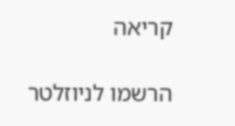קריאה

הרשמו לניוזלטר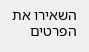השאירו את הפרטים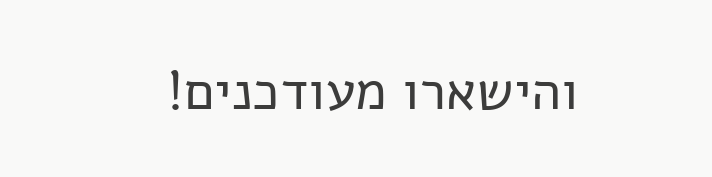והישארו מעודכנים!